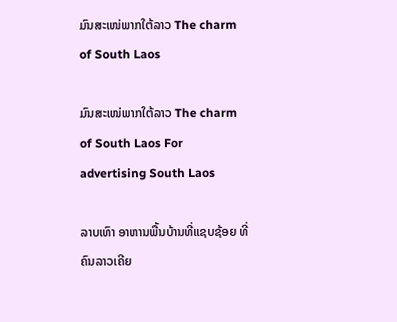ມົນສະເໜ່ພາກໃຕ້ລາວ The charm of South Laos

ມົນສະເໜ່ພາກໃຕ້ລາວ The charm of South Laos For advertising South Laos

ລາບເທົາ ອາຫານພື້ນບ້ານທີ່ແຊບຊ້ອຍ ທີ່ຄົນລາວເຄີຍ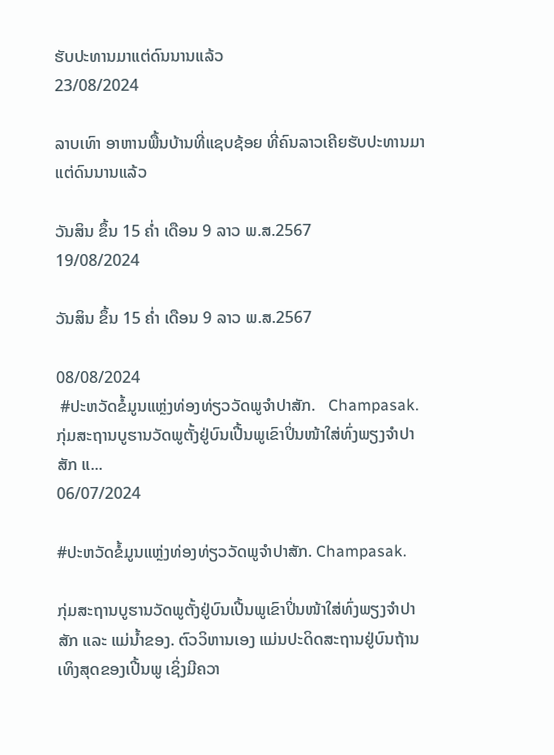ຮັບປະທານມາແຕ່ດົນນານແລ້ວ
23/08/2024

ລາບເທົາ ອາຫານພື້ນບ້ານທີ່ແຊບຊ້ອຍ ທີ່ຄົນລາວເຄີຍຮັບປະທານມາແຕ່ດົນນານແລ້ວ

ວັນສິນ ຂຶ້ນ 15 ຄໍ່າ ເດືອນ 9 ລາວ ພ.ສ.2567
19/08/2024

ວັນສິນ ຂຶ້ນ 15 ຄໍ່າ ເດືອນ 9 ລາວ ພ.ສ.2567

08/08/2024
 #ປະຫວັດຂໍ້ມູນແຫຼ່ງທ່ອງທ່ຽວວັດພູຈຳປາສັກ.   Champasak. ກຸ່ມສະຖານບູຮານວັດພູຕັ້ງຢູ່ບົນເປີ້ນພູເຂົາປິ່ນໜ້າໃສ່ທົ່ງພຽງຈຳປາສັກ ແ...
06/07/2024

#ປະຫວັດຂໍ້ມູນແຫຼ່ງທ່ອງທ່ຽວວັດພູຈຳປາສັກ. Champasak.

ກຸ່ມສະຖານບູຮານວັດພູຕັ້ງຢູ່ບົນເປີ້ນພູເຂົາປິ່ນໜ້າໃສ່ທົ່ງພຽງຈຳປາສັກ ແລະ ແມ່ນ້ຳຂອງ. ຕົວວິຫານເອງ ແມ່ນປະດິດສະຖານຢູ່ບົນຖ້ານເທິງສຸດຂອງເປີ້ນພູ ເຊິ່ງມີຄວາ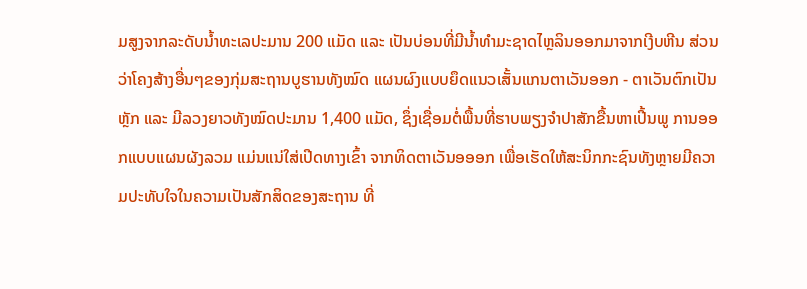ມສູງຈາກລະດັບນ້ຳທະເລປະມານ 200 ແມັດ ແລະ ເປັນບ່ອນທີ່ມີນ້ຳທຳມະຊາດໄຫຼລິນອອກມາຈາກເງີບຫີນ ສ່ວນວ່າໂຄງສ້າງອື່ນໆຂອງກຸ່ມສະຖານບູຮານທັງໝົດ ແຜນຜົງແບບຍຶດແນວເສັ້ນແກນຕາເວັນອອກ - ຕາເວັນຕົກເປັນຫຼັກ ແລະ ມີລວງຍາວທັງໝົດປະມານ 1,400 ແມັດ, ຊຶ່ງເຊື່ອມຕໍ່ພື້ນທີ່ຮາບພຽງຈຳປາສັກຂື້ນຫາເປີ້ນພູ ການອອກແບບແຜນຜັງລວມ ແມ່ນແນ່ໃສ່ເປີດທາງເຂົ້າ ຈາກທິດຕາເວັນອອອກ ເພື່ອເຮັດໃຫ້ສະນິກກະຊົນທັງຫຼາຍມີຄວາມປະທັບໃຈໃນຄວາມເປັນສັກສິດຂອງສະຖານ ທີ່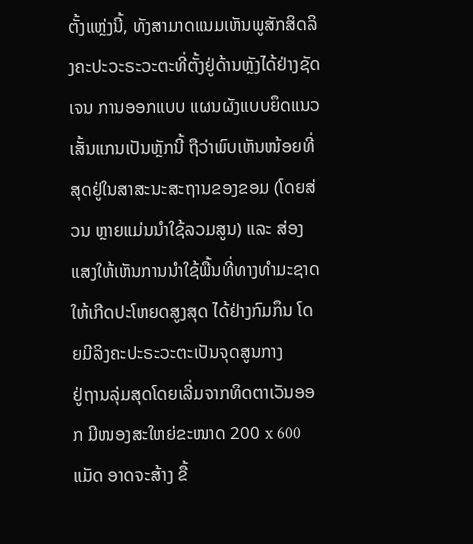ຕັ້ງແຫຼ່ງນີ້, ທັງສາມາດແນມເຫັນພູສັກສິດລິງຄະປະວະຣະວະຕະທີ່ຕັ້ງຢູ່ດ້ານຫຼັງໄດ້ຢ່າງຊັດເຈນ ການອອກແບບ ແຜນຜັງແບບຍຶດແນວເສັ້ນແກນເປັນຫຼັກນີ້ ຖືວ່າພົບເຫັນໜ້ອຍທີ່ສຸດຢູ່ໃນສາສະນະສະຖານຂອງຂອມ (ໂດຍສ່ວນ ຫຼາຍແມ່ນນຳໃຊ້ລວມສູນ) ແລະ ສ່ອງແສງໃຫ້ເຫັນການນຳໃຊ້ພື້ນທີ່ທາງທຳມະຊາດໃຫ້ເກີດປະໂຫຍດສູງສຸດ ໄດ້ຢ່າງກົມກຶນ ໂດຍມີລິງຄະປະຣະວະຕະເປັນຈຸດສູນກາງ
ຢູ່ຖານລຸ່ມສຸດໂດຍເລີ່ມຈາກທິດຕາເວັນອອກ ມີໜອງສະໃຫຍ່ຂະໜາດ 200 x 600 ແມັດ ອາດຈະສ້າງ ຂື້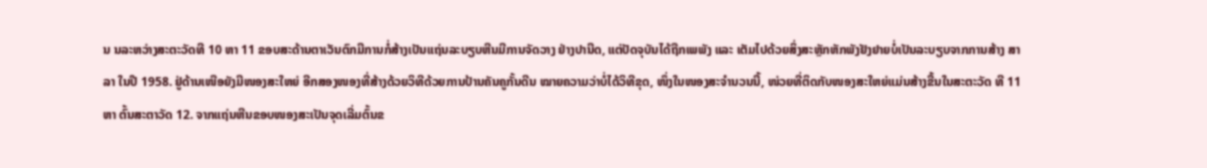ນ ນລະຫວ່າງສະຕະວັດທີ 10 ຫາ 11 ຂອບສະດ້ານຕາເວັນຕົກມີການກໍ່ສ້າງເປັນແຖ່ນລະບຽບຫີນມີການຈັດວາງ ຢ່າງປານີດ, ແຕ່ປັດຈຸບັນໄດ້ຖືກເພພັງ ແລະ ເຕັມໄປດ້ວຍສິ່ງສະຫຼັກຫັກພັງຢັງຢາຍບໍ່ເປັນລະບຽບຈາກການສ້າງ ສາລາ ໃນປີ 1958. ຢູ່ດ້ານເໜືອຍັງມີໜອງສະໃຫຍ່ ອີກສອງໜອງທີ່ສ້າງດ້ວຍວິທີດ້ວຍການປ້ານຄັນຄູກັ້ນດີນ ໝາຍຄວາມວ່າບໍ່ໄດ້ວິທີຂຸດ, ໜຶ່ງໃນໜອງສະຈຳນວນນີ້, ໜ່ວຍທີ່ຕິດກັບໜອງສະໃຫຍ່ແມ່ນສ້າງຂື້ນໃນສະຕະວັດ ທີ 11 ຫາ ຕົ້ນສະຕາວັດ 12. ຈາກແຖ່ນຫີນຂອບໜອງສະເປັນຈຸດເລີ່ມຕົ້ນຂ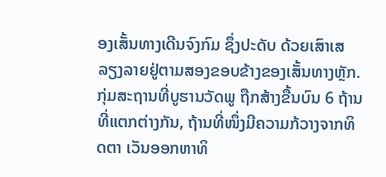ອງເສັ້ນທາງເດີນຈົງກົມ ຊຶ່ງປະດັບ ດ້ວຍເສົາເສລຽງລາຍຢູ່ຕາມສອງຂອບຂ້າງຂອງເສັ້ນທາງຫຼັກ.
ກຸ່ມສະຖານທີ່ບູຮານວັດພູ ຖືກສ້າງຂື້ນບົນ 6 ຖ້ານທີ່ແຕກຕ່າງກັນ, ຖ້ານທີ່ໜຶ່ງມີຄວາມກ້ວາງຈາກທິດຕາ ເວັນອອກຫາທິ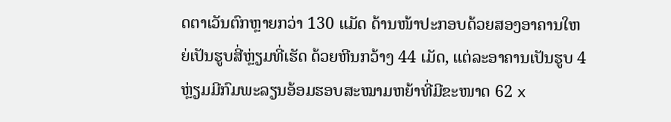ດຕາເວັນຕົກຫຼາຍກວ່າ 130 ແມັດ ດ້ານໜ້າປະກອບດ້ວຍສອງອາຄານໃຫຍ່ເປັນຮູບສີ່ຫຼ່ຽມທີ່ເຮັດ ດ້ວຍຫີນກວ້າງ 44 ເມັດ, ແຕ່ລະອາຄານເປັນຮູບ 4 ຫຼ່ຽມມີກົມພະລຽນອ້ອມຮອບສະໝາມຫຍ້າທີ່ມີຂະໜາດ 62 x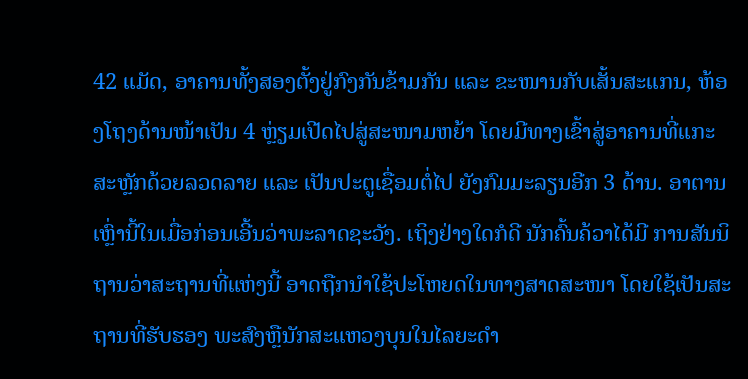42 ແມັດ, ອາຄານທັ້ງສອງຕັ້ງຢູ່ກົງກັນຂ້າມກັນ ແລະ ຂະໜານກັບເສັ້ນສະແກນ, ຫ້ອງໂຖງດ້ານໜ້າເປັນ 4 ຫຼ່ຽມເປີດໄປສູ່ສະໜາມຫຍ້າ ໂດຍມີທາງເຂົ້າສູ່ອາຄານທີ່ແກະສະຫຼັກດ້ວຍລວດລາຍ ແລະ ເປັນປະຕູເຊື່ອມຕໍ່ໄປ ຍັງກົມມະລຽນອີກ 3 ດ້ານ. ອາຕານເຫຼົ່ານີ້ໃນເມື່ອກ່ອນເອີ້ນວ່າພະລາດຊະວັງ. ເຖິງຢ່າງໃດກໍດີ ນັກຄົ້ນຄ້ວາໄດ້ມີ ການສັນນິຖານວ່າສະຖານທີ່ແຫ່ງນີ້ ອາດຖືກນຳໃຊ້ປະໂຫຍດໃນທາງສາດສະໜາ ໂດຍໃຊ້ເປັນສະຖານທີ່ຮັບຮອງ ພະສົງຫຼືນັກສະແຫວງບຸນໃນໄລຍະດຳ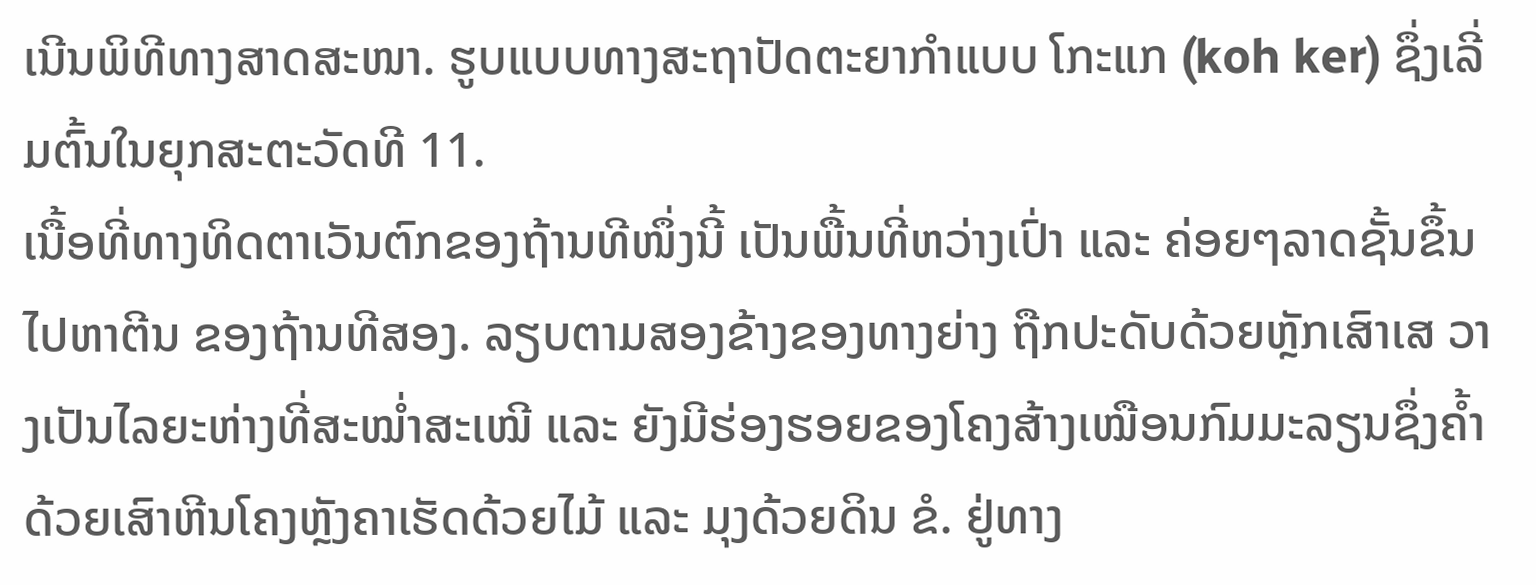ເນີນພິທີທາງສາດສະໜາ. ຮູບແບບທາງສະຖາປັດຕະຍາກຳແບບ ໂກະແກ (koh ker) ຊຶ່ງເລີ່ມຕົ້ນໃນຍຸກສະຕະວັດທີ 11.
ເນື້ອທີ່ທາງທິດຕາເວັນຕົກຂອງຖ້ານທີໜຶ່ງນີ້ ເປັນພື້ນທີ່ຫວ່າງເປົ່າ ແລະ ຄ່ອຍໆລາດຊັ້ນຂຶ້ນໄປຫາຕີນ ຂອງຖ້ານທີສອງ. ລຽບຕາມສອງຂ້າງຂອງທາງຍ່າງ ຖືກປະດັບດ້ວຍຫຼັກເສົາເສ ວາງເປັນໄລຍະຫ່າງທີ່ສະໝ່ຳສະເໝີ ແລະ ຍັງມີຮ່ອງຮອຍຂອງໂຄງສ້າງເໝືອນກົມມະລຽນຊຶ່ງຄ້ຳດ້ວຍເສົາຫີນໂຄງຫຼັງຄາເຮັດດ້ວຍໄມ້ ແລະ ມຸງດ້ວຍດິນ ຂໍ. ຢູ່ທາງ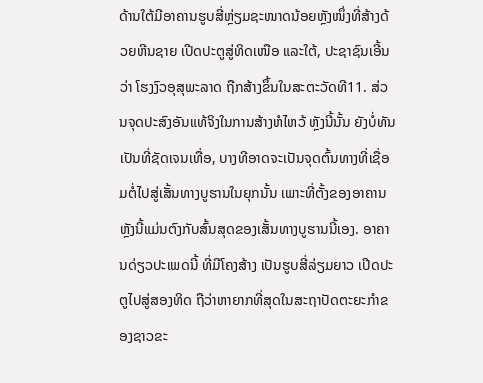ດ້ານໃຕ້ມີອາຄານຮູບສີ່ຫຼ່ຽມຊະໜາດນ້ອຍຫຼັງໜຶ່ງທີ່ສ້າງດ້ວຍຫີນຊາຍ ເປີດປະຕູສູ່ທິດເໜືອ ແລະໃຕ້, ປະຊາຊົນເອີ້ນວ່າ ໂຮງງົວອຸສຸພະລາດ ຖືກສ້າງຂຶ້ນໃນສະຕະວັດທີ11. ສ່ວນຈຸດປະສົງອັນແທ້ຈິງໃນການສ້າງຫໍໄຫວ້ ຫຼັງນີ້ນັ້ນ ຍັງບໍ່ທັນເປັນທີ່ຊັດເຈນເທື່ອ, ບາງທີອາດຈະເປັນຈຸດຕົ້ນທາງທີ່ເຊື່ອມຕໍ່ໄປສູ່ເສັ້ນທາງບູຮານໃນຍຸກນັ້ນ ເພາະທີ່ຕັ້ງຂອງອາຄານຫຼັງນີ້ແມ່ນຕົງກັບສົ້ນສຸດຂອງເສັ້ນທາງບູຮານນີ້ເອງ. ອາຄານດ່ຽວປະເພດນີ້ ທີ່ມີໂຄງສ້າງ ເປັນຮູບສີ່ລ່ຽມຍາວ ເປີດປະຕູໄປສູ່ສອງທິດ ຖືວ່າຫາຍາກທີ່ສຸດໃນສະຖາປັດຕະຍະກຳຂອງຊາວຂະ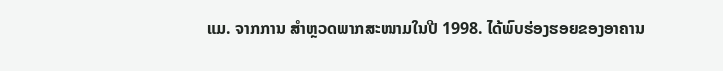ແມ. ຈາກການ ສຳຫຼວດພາກສະໜາມໃນປີ 1998. ໄດ້ພົບຮ່ອງຮອຍຂອງອາຄານ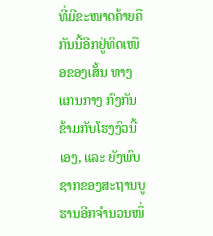ທີ່ມີຂະໜາດຄ້າຍຄືກັນນີ້ອີກຢູ່ທິດເໜືອຂອງເສັ້ນ ທາງແກນກາງ ກົງກັນຂ້າມກັບໂຮງງົວນີ້ເອງ, ແລະ ຍັງພົບຊາກຂອງສະຖານບູຮານອີກຈຳນວນໜຶ່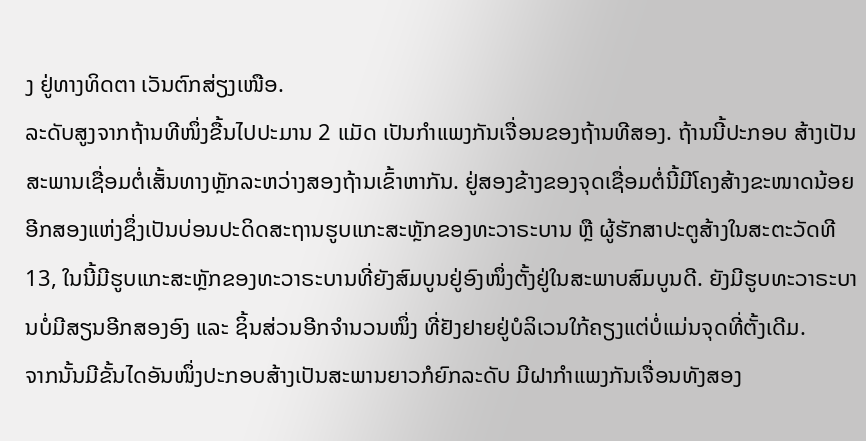ງ ຢູ່ທາງທິດຕາ ເວັນຕົກສ່ຽງເໜືອ.
ລະດັບສູງຈາກຖ້ານທີໜຶ່ງຂື້ນໄປປະມານ 2 ແມັດ ເປັນກຳແພງກັນເຈື່ອນຂອງຖ້ານທີສອງ. ຖ້ານນີ້ປະກອບ ສ້າງເປັນສະພານເຊື່ອມຕໍ່ເສັ້ນທາງຫຼັກລະຫວ່າງສອງຖ້ານເຂົ້າຫາກັນ. ຢູ່ສອງຂ້າງຂອງຈຸດເຊື່ອມຕໍ່ນີ້ມີໂຄງສ້າງຂະໜາດນ້ອຍອີກສອງແຫ່ງຊຶ່ງເປັນບ່ອນປະດິດສະຖານຮູບແກະສະຫຼັກຂອງທະວາຣະບານ ຫຼື ຜູ້ຮັກສາປະຕູສ້າງໃນສະຕະວັດທີ 13, ໃນນີ້ມີຮູບແກະສະຫຼັກຂອງທະວາຣະບານທີ່ຍັງສົມບູນຢູ່ອົງໜຶ່ງຕັ້ງຢູ່ໃນສະພາບສົມບູນດີ. ຍັງມີຮູບທະວາຣະບານບໍ່ມີສຽນອີກສອງອົງ ແລະ ຊິ້ນສ່ວນອີກຈຳນວນໜຶ່ງ ທີ່ຢັງຢາຍຢູ່ບໍລິເວນໃກ້ຄຽງແຕ່ບໍ່ແມ່ນຈຸດທີ່ຕັ້ງເດີມ.
ຈາກນັ້ນມີຂັ້ນໄດອັນໜຶ່ງປະກອບສ້າງເປັນສະພານຍາວກໍຍົກລະດັບ ມີຝາກຳແພງກັນເຈື່ອນທັງສອງ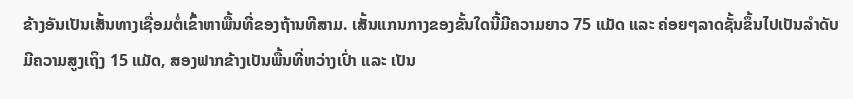ຂ້າງອັນເປັນເສັ້ນທາງເຊື່ອມຕໍ່ເຂົ້າຫາພື້ນທີ່ຂອງຖ້ານທີສາມ. ເສັ້ນແກນກາງຂອງຂັ້ນໃດນີ້ມີຄວາມຍາວ 75 ແມັດ ແລະ ຄ່ອຍໆລາດຊັ້ນຂຶ້ນໄປເປັນລຳດັບມີຄວາມສູງເຖິງ 15 ແມັດ, ສອງຟາກຂ້າງເປັນພື້ນທີ່ຫວ່າງເປົ່າ ແລະ ເປັນ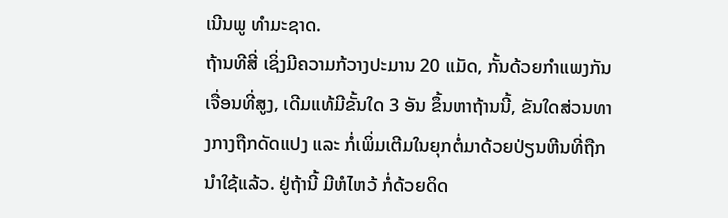ເນີນພູ ທຳມະຊາດ.
ຖ້ານທີສີ່ ເຊິ່ງມີຄວາມກ້ວາງປະມານ 20 ແມັດ, ກັ້ນດ້ວຍກຳແພງກັນເຈື່ອນທີ່ສູງ, ເດີມແທ້ມີຂັ້ນໃດ 3 ອັນ ຂຶ້ນຫາຖ້ານນີ້, ຂັນໃດສ່ວນທາງກາງຖືກດັດແປງ ແລະ ກໍ່ເພິ່ມເຕີມໃນຍຸກຕໍ່ມາດ້ວຍປ່ຽນຫີນທີ່ຖືກນຳໃຊ້ແລ້ວ. ຢູ່ຖ້ານີ້ ມີຫໍໄຫວ້ ກໍ່ດ້ວຍດິດ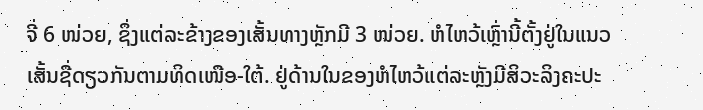ຈີ່ 6 ໜ່ວຍ, ຊຶ່ງແຕ່ລະຂ້າງຂອງເສັ້ນທາງຫຼັກມີ 3 ໜ່ວຍ. ຫໍໄຫວ້ເຫຼົ່ານີ້ຕັ້ງຢູ່ໃນແນວ ເສັ້ນຊື່ດຽວກັນຕາມທິດເໜືອ-ໃຕ້. ຢູ່ດ້ານໃນຂອງຫໍໄຫວ້ແຕ່ລະຫຼັງມີສິວະລິງຄະປະ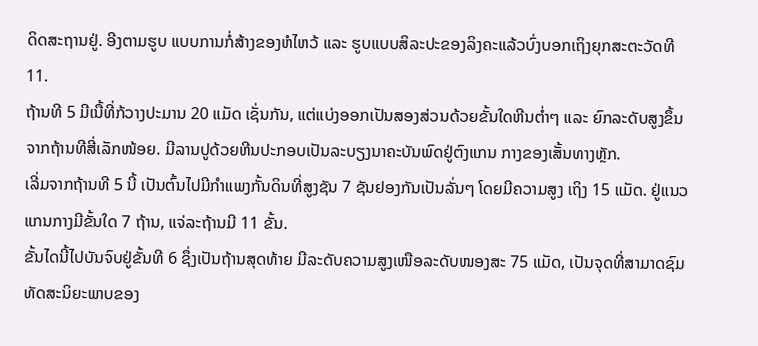ດິດສະຖານຢູ່. ອີງຕາມຮູບ ແບບການກໍ່ສ້າງຂອງຫໍໄຫວ້ ແລະ ຮູບແບບສິລະປະຂອງລິງຄະແລ້ວບົ່ງບອກເຖິງຍຸກສະຕະວັດທີ 11.
ຖ້ານທີ 5 ມີເນື້ທີ່ກ້ວາງປະມານ 20 ແມັດ ເຊັ່ນກັນ, ແຕ່ແບ່ງອອກເປັນສອງສ່ວນດ້ວຍຂັ້ນໃດຫີນຕ່ຳໆ ແລະ ຍົກລະດັບສູງຂຶ້ນຈາກຖ້ານທີສີ່ເລັກໜ້ອຍ. ມີລານປູດ້ວຍຫີນປະກອບເປັນລະບຽງນາຄະບັນພົດຢູ່ຕົງແກນ ກາງຂອງເສັ້ນທາງຫຼັກ.
ເລີ່ມຈາກຖ້ານທີ 5 ນີ້ ເປັນຕົ້ນໄປມີກຳແພງກັ້ນດິນທີ່ສູງຊັນ 7 ຊັນຢອງກັນເປັນລັ່ນໆ ໂດຍມີຄວາມສູງ ເຖິງ 15 ແມັດ. ຢູ່ແນວແກນກາງມີຂັ້ນໃດ 7 ຖ້ານ, ແຈ່ລະຖ້ານມີ 11 ຂັ້ນ.
ຂັ້ນໄດນີ້ໄປບັນຈົບຢູ່ຂັ້ນທີ 6 ຊຶ່ງເປັນຖ້ານສຸດທ້າຍ ມີລະດັບຄວາມສູງເໜືອລະດັບໜອງສະ 75 ແມັດ, ເປັນຈຸດທີ່ສາມາດຊົມທັດສະນິຍະພາບຂອງ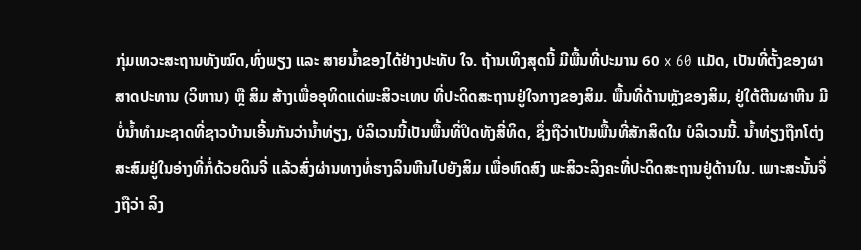ກຸ່ມເທວະສະຖານທັງໝົດ,ທົ່ງພຽງ ແລະ ສາຍນ້ຳຂອງໄດ້ຢ່າງປະທັບ ໃຈ. ຖ້ານເທິງສຸດນີ້ ມີພື້ນທີ່ປະມານ 60 x 60 ແມັດ, ເປັນທີ່ຕັ້ງຂອງຜາສາດປະທານ (ວິຫານ) ຫຼື ສິມ ສ້າງເພື່ອອຸທິດແດ່ພະສິວະເທບ ທີ່ປະດິດສະຖານຢູ່ໃຈກາງຂອງສິມ. ພື້ນທີ່ດ້ານຫຼັງຂອງສິມ, ຢູ່ໃຕ້ຕີນຜາຫີນ ມີບໍ່ນ້ຳທຳມະຊາດທີ່ຊາວບ້ານເອີ້ນກັນວ່ານ້ຳທ່ຽງ, ບໍລິເວນນີ້ເປັນພື້ນທີ່ປິດທັງສີ່ທິດ, ຊຶ່ງຖືວ່າເປັນພື້ນທີ່ສັກສິດໃນ ບໍລິເວນນີ້. ນ້ຳທ່ຽງຖືກໂຕ່ງສະສົມຢູ່ໃນອ່າງທີ່ກໍ່ດ້ວຍດິນຈີ່ ແລ້ວສົ່ງຜ່ານທາງທໍ່ຮາງລິນຫີນໄປຍັງສິມ ເພື່ອຫົດສົງ ພະສິວະລິງຄະທີ່ປະດິດສະຖານຢູ່ດ້ານໃນ. ເພາະສະນັ້ນຈຶ່ງຖືວ່າ ລິງ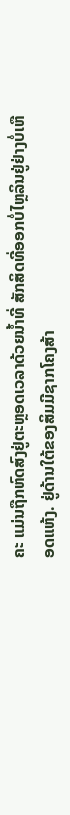ຄະ ແມ່ນຖືກຫົດສົງຢູ່ຕະຫຼອດເວລາດ້ວຍນ້ຳທີ່ ສັກສິດທີ່ອອກບໍ່ໄຫຼລິນຢູ່ຢ່າງບໍ່ເຫືອດແຫ້ງ. ຢູ່ດ້ານໃຕ້ຂອງສິມມີຊາກໂຄງສ້າ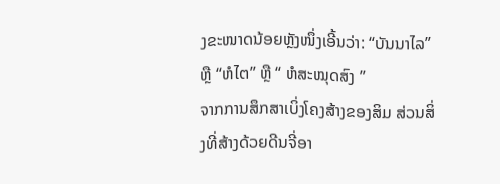ງຂະໜາດນ້ອຍຫຼັງໜຶ່ງເອີ້ນວ່າ: “ບັນນາໄລ” ຫຼື “ຫໍໄຕ” ຫຼື “ ຫໍສະໝຸດສົງ ”
ຈາກການສຶກສາເບິ່ງໂຄງສ້າງຂອງສິມ ສ່ວນສິ່ງທີ່ສ້າງດ້ວຍດີນຈີ່ອາ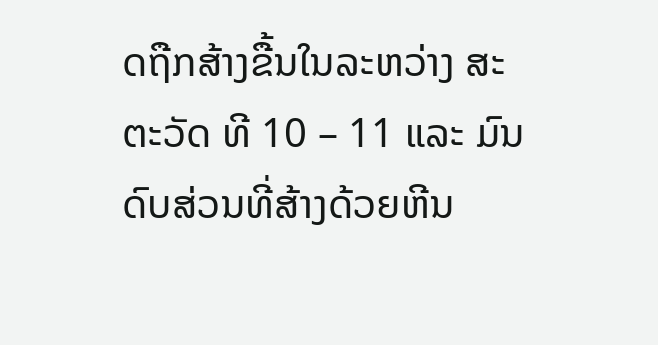ດຖືກສ້າງຂື້ນໃນລະຫວ່າງ ສະຕະວັດ ທີ 10 – 11 ແລະ ມົນດົບສ່ວນທີ່ສ້າງດ້ວຍຫີນ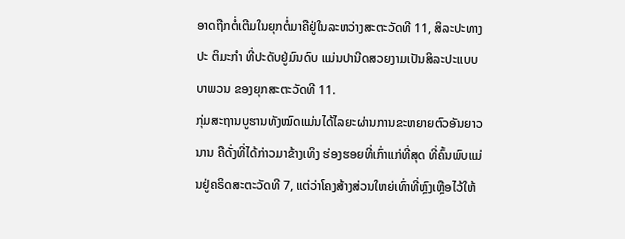ອາດຖືກຕໍ່ເຕີມໃນຍຸກຕໍ່ມາຄືຢູ່ໃນລະຫວ່າງສະຕະວັດທີ 11, ສິລະປະທາງປະ ຕິມະກຳ ທີ່ປະດັບຢູ່ມົນດົບ ແມ່ນປານີດສວຍງາມເປັນສິລະປະແບບບາພວນ ຂອງຍຸກສະຕະວັດທີ 11.
ກຸ່ມສະຖານບູຮານທັງໝົດແມ່ນໄດ້ໄລຍະຜ່ານການຂະຫຍາຍຕົວອັນຍາວນານ ຄືດັ່ງທີ່ໄດ້ກ່າວມາຂ້າງເທິງ ຮ່ອງຮອຍທີ່ເກົ່າແກ່ທີ່ສຸດ ທີ່ຄົ້ນພົບແມ່ນຢູ່ຄຣິດສະຕະວັດທີ 7, ແຕ່ວ່າໂຄງສ້າງສ່ວນໃຫຍ່ເທົ່າທີ່ຫຼົງເຫຼືອໄວ້ໃຫ້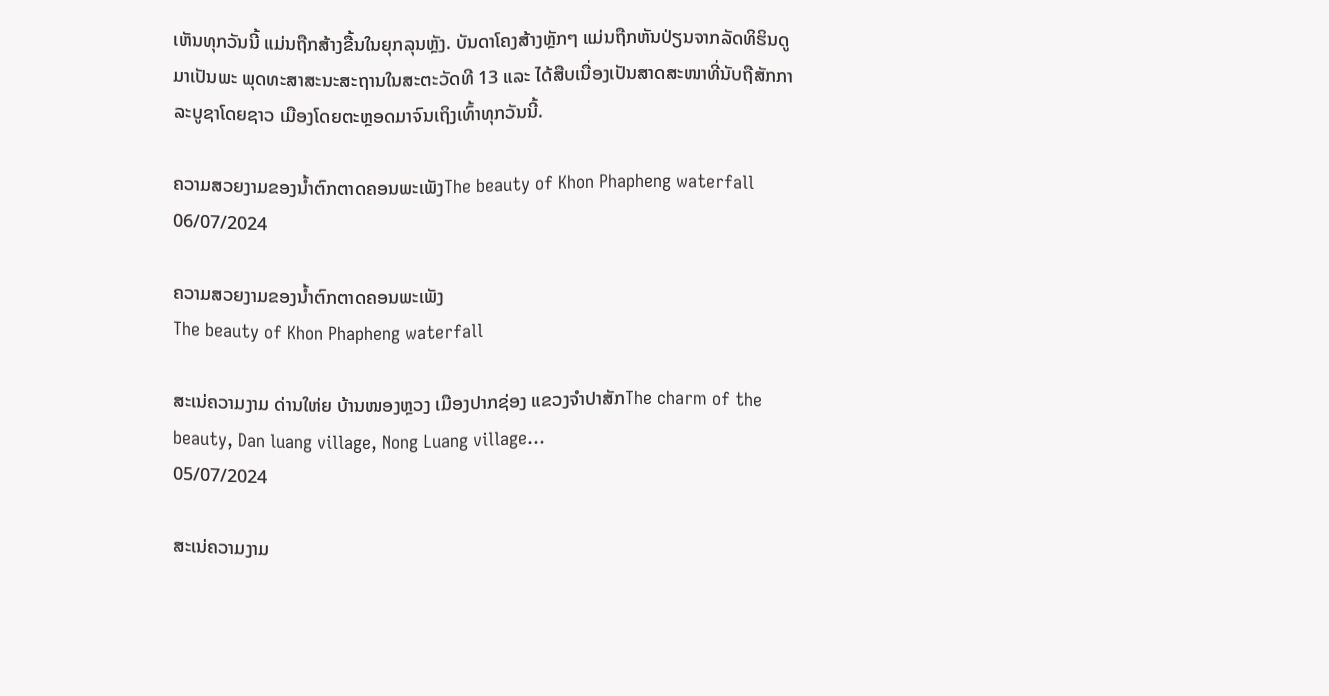ເຫັນທຸກວັນນີ້ ແມ່ນຖືກສ້າງຂື້ນໃນຍຸກລຸນຫຼັງ. ບັນດາໂຄງສ້າງຫຼັກໆ ແມ່ນຖືກຫັນປ່ຽນຈາກລັດທິຮິນດູມາເປັນພະ ພຸດທະສາສະນະສະຖານໃນສະຕະວັດທີ 13 ແລະ ໄດ້ສືບເນື່ອງເປັນສາດສະໜາທີ່ນັບຖືສັກກາລະບູຊາໂດຍຊາວ ເມືອງໂດຍຕະຫຼອດມາຈົນເຖິງເທົ້າທຸກວັນນີ້.

ຄວາມສວຍງາມຂອງນ້ຳຕົກຕາດຄອນພະເພັງThe beauty of Khon Phapheng waterfall
06/07/2024

ຄວາມສວຍງາມຂອງນ້ຳຕົກຕາດຄອນພະເພັງ
The beauty of Khon Phapheng waterfall

ສະເນ່ຄວາມງາມ ດ່ານໃຫ່ຍ ບ້ານໜອງຫຼວງ ເມືອງປາກຊ່ອງ ແຂວງຈຳປາສັກThe charm of the beauty, Dan luang village, Nong Luang village...
05/07/2024

ສະເນ່ຄວາມງາມ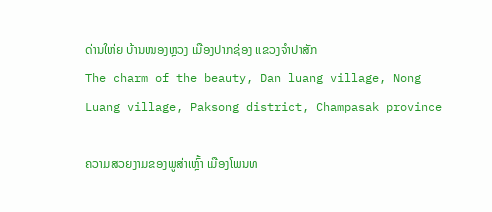ດ່ານໃຫ່ຍ ບ້ານໜອງຫຼວງ ເມືອງປາກຊ່ອງ ແຂວງຈຳປາສັກ
The charm of the beauty, Dan luang village, Nong Luang village, Paksong district, Champasak province

ຄວາມສວຍງາມຂອງພູສ່າເຫຼົ້າ ເມືອງໂພນທ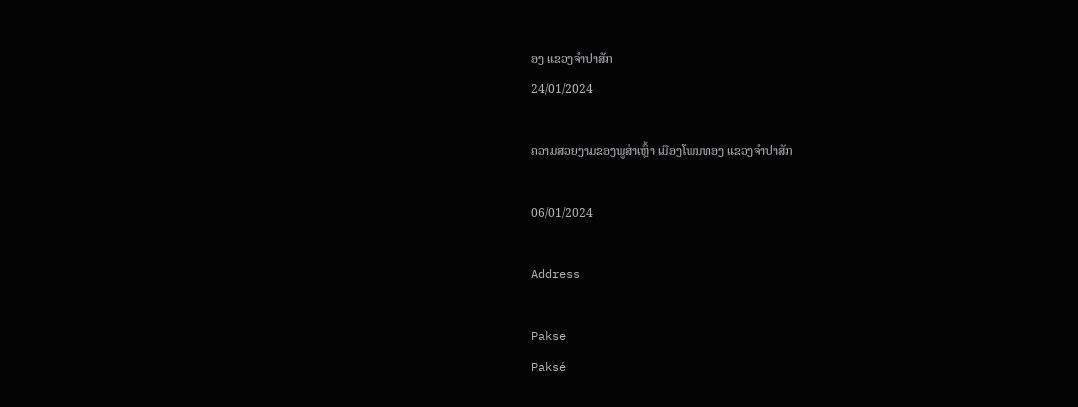ອງ ແຂວງຈຳປາສັກ
24/01/2024

ຄວາມສວຍງາມຂອງພູສ່າເຫຼົ້າ ເມືອງໂພນທອງ ແຂວງຈຳປາສັກ

06/01/2024

Address

Pakse
Paksé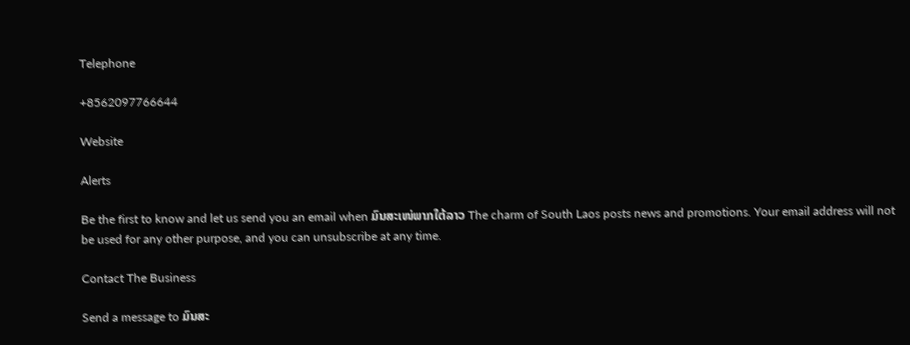Telephone

+8562097766644

Website

Alerts

Be the first to know and let us send you an email when ມົນສະເໜ່ພາກໃຕ້ລາວ The charm of South Laos posts news and promotions. Your email address will not be used for any other purpose, and you can unsubscribe at any time.

Contact The Business

Send a message to ມົນສະ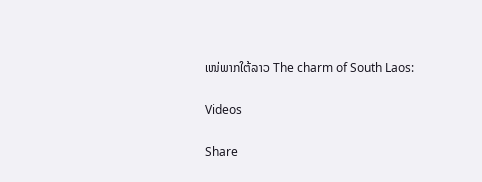ເໜ່ພາກໃຕ້ລາວ The charm of South Laos:

Videos

Share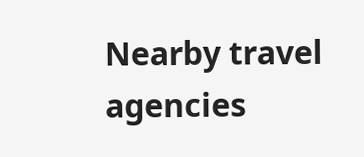Nearby travel agencies